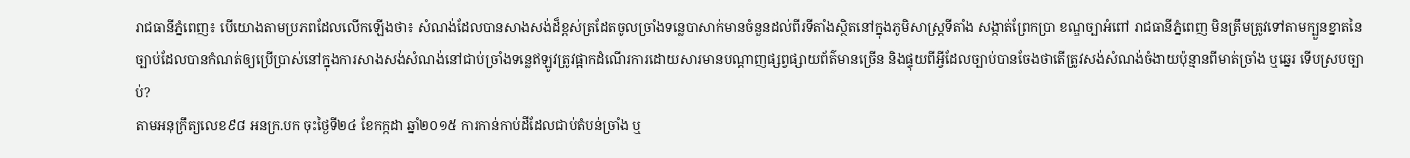រាជធានីភ្នំពេញ៖ បើយោងតាមប្រភពដែលលើកឡើងថា៖ សំណង់ដែលបានសាងសង់ដ៏ខ្ពស់ត្រដែតចូលច្រាំងទន្លេបាសាក់មានចំនួនដល់ពីរទីតាំងស្ថិតនៅក្នុងភូមិសាស្ត្រទីតាំង សង្កាត់ព្រែកប្រា ខណ្ឌច្បាអំពៅ រាជធានីភ្នំពេញ មិនត្រឹមត្រូវទៅតាមក្បួនខ្នាតនៃច្បាប់ដែលបានកំណត់ឲ្យប្រើប្រាស់នៅក្នុងការសាងសង់សំណង់នៅជាប់ច្រាំងទន្លេឥឡូវត្រូវផ្អាកដំណើរការដោយសារមានបណ្ដាញផ្សព្វផ្សាយព័ត៌មានច្រើន និងផ្ទុយពីអ្វីដែលច្បាប់បានចែងថាតើត្រូវសង់សំណង់ចំងាយប៉ុន្មានពីមាត់ច្រាំង ឬឆ្នេរ ទើបស្របច្បាប់?
តាមអនុក្រឹត្យលេខ៩៨ អនក្រ.បក ចុះថ្ងៃទី២៤ ខែកក្កដា ឆ្នាំ២០១៥ ការកាន់កាប់ដីដែលជាប់តំបន់ច្រាំង ឬ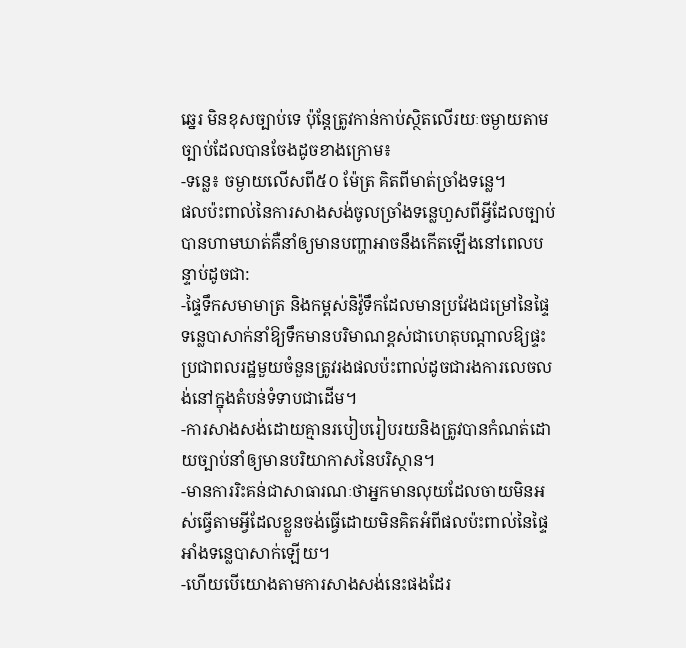ឆ្នេរ មិនខុសច្បាប់ទេ ប៉ុន្តែត្រូវកាន់កាប់ស្ថិតលើរយៈចម្ងាយតាមច្បាប់ដែលបានចែងដូចខាងក្រោម៖
-ទន្លេ៖ ចម្ងាយលើសពី៥០ ម៉ែត្រ គិតពីមាត់ច្រាំងទន្លេ។
ផលប៉ះពាល់នៃការសាងសង់ចូលច្រាំងទន្លេហួសពីអ្វីដែលច្បាប់បានហាមឃាត់គឺនាំឲ្យមានបញ្ហាអាចនឹងកើតឡើងនៅពេលបន្ទាប់ដូចជា:
-ផ្ទៃទឹកសមាមាត្រ និងកម្ពស់និវ៉ូទឹកដែលមានប្រវែងជម្រៅនៃផ្ទៃទន្លេបាសាក់នាំឱ្យទឹកមានបរិមាណខ្ពស់ជាហេតុបណ្ដាលឱ្យផ្ទះប្រជាពលរដ្ឋមួយចំនួនត្រូវរងផលប៉ះពាល់ដូចជារងការលេចលង់នៅក្នុងតំបន់ទំទាបជាដើម។
-ការសាងសង់ដោយគ្មានរបៀបរៀបរយនិងត្រូវបានកំណត់ដោយច្បាប់នាំឲ្យមានបរិយាកាសនៃបរិស្ថាន។
-មានការរិះគន់ជាសាធារណៈថាអ្នកមានលុយដែលចាយមិនអស់ធ្វើតាមអ្វីដែលខ្លួនចង់ធ្វើដោយមិនគិតអំពីផលប៉ះពាល់នៃផ្ទៃអាំងទន្លេបាសាក់ឡើយ។
-ហើយបើយោងតាមការសាងសង់នេះផងដែរ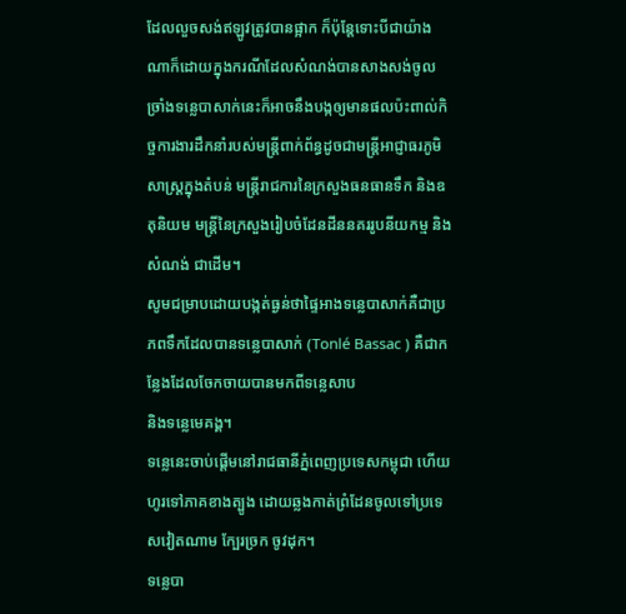ដែលលួចសង់ឥឡូវត្រូវបានផ្អាក ក៏ប៉ុន្តែទោះបីជាយ៉ាងណាក៏ដោយក្នុងករណីដែលសំណង់បានសាងសង់ចូលច្រាំងទន្លេបាសាក់នេះក៏អាចនឹងបង្កឲ្យមានផលប៉ះពាល់កិច្ចការងារដឹកនាំរបស់មន្ត្រីពាក់ព័ន្ធដូចជាមន្ត្រីអាជ្ញាធរភូមិសាស្ត្រក្នុងតំបន់ មន្ត្រីរាជការនៃក្រសួងធនធានទឹក និងឧតុនិយម មន្ត្រីនៃក្រសួងរៀបចំដែនដីននគររូបនីយកម្ម និងសំណង់ ជាដើម។
សូមជម្រាបដោយបង្កត់ធ្ងន់ថាផ្ទៃអាងទន្លេបាសាក់គឺជាប្រភពទឹកដែលបានទន្លេបាសាក់ (Tonlé Bassac ) គឺជាកន្លែងដែលចែកចាយបានមកពីទន្លេសាប
និងទន្លេមេគង្គ។
ទន្លេនេះចាប់ផ្តើមនៅរាជធានីភ្នំពេញប្រទេសកម្ពុជា ហើយហូរទៅភាគខាងត្បូង ដោយឆ្លងកាត់ព្រំដែនចូលទៅប្រទេសវៀតណាម ក្បែរច្រក ចូវដុក។
ទន្លេបា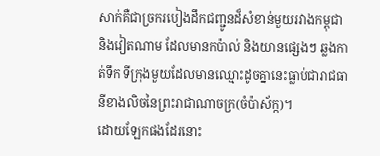សាក់គឺជាច្រករបៀងដឹកជញ្ជូនដ៏សំខាន់មួយរវាងកម្ពុជា និងវៀតណាម ដែលមានកប៉ាល់ និងយានផ្សេងៗ ឆ្លងកាត់ទឹក ទីក្រុងមួយដែលមានឈ្មោះដូចគ្នានេះធ្លាប់ជារាជធានីខាងលិចនៃព្រះរាជាណាចក្រ(ចំប៉ាស័ក្ក)។
ដោយឡែកផងដែរនោះ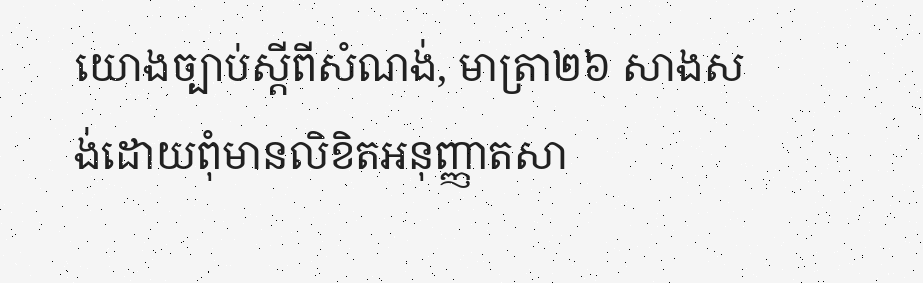យោងច្បាប់ស្តីពីសំណង់, មាត្រា២៦ សាងសង់ដោយពុំមានលិខិតអនុញ្ញាតសា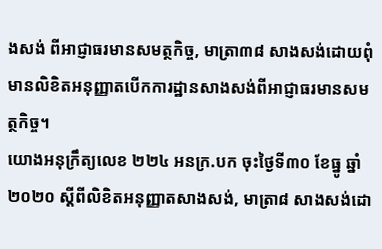ងសង់ ពីអាជ្ញាធរមានសមត្ថកិច្ច, មាត្រា៣៨ សាងសង់ដោយពុំមានលិខិតអនុញ្ញាតបើកការដ្ឋានសាងសង់ពីអាជ្ញាធរមានសមត្ថកិច្ច។
យោងអនុក្រឹត្យលេខ ២២៤ អនក្រ.បក ចុះថ្ងៃទី៣០ ខែធ្នូ ឆ្នាំ២០២០ ស្តីពីលិខិតអនុញ្ញាតសាងសង់, មាត្រា៨ សាងសង់ដោ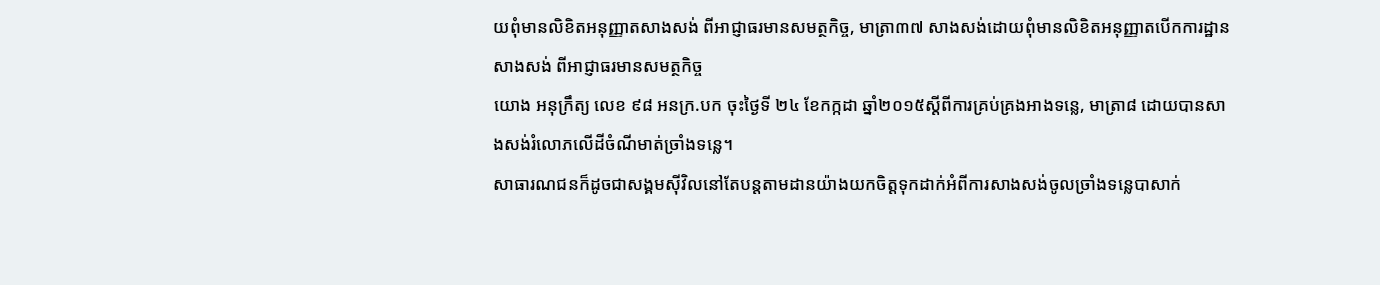យពុំមានលិខិតអនុញ្ញាតសាងសង់ ពីអាជ្ញាធរមានសមត្ថកិច្ច, មាត្រា៣៧ សាងសង់ដោយពុំមានលិខិតអនុញ្ញាតបើកការដ្ឋានសាងសង់ ពីអាជ្ញាធរមានសមត្ថកិច្ច
យោង អនុក្រឹត្យ លេខ ៩៨ អនក្រ.បក ចុះថ្ងៃទី ២៤ ខែកក្កដា ឆ្នាំ២០១៥ស្តីពីការគ្រប់គ្រងអាងទន្លេ, មាត្រា៨ ដោយបានសាងសង់រំលោភលើដីចំណីមាត់ច្រាំងទន្លេ។
សាធារណជនក៏ដូចជាសង្គមស៊ីវិលនៅតែបន្តតាមដានយ៉ាងយកចិត្តទុកដាក់អំពីការសាងសង់ចូលច្រាំងទន្លេបាសាក់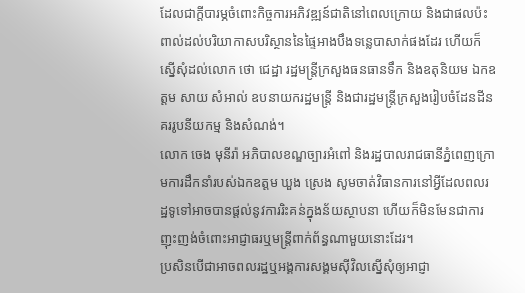ដែលជាក្តីបារម្ភចំពោះកិច្ចការអភិវឌ្ឍន៍ជាតិនៅពេលក្រោយ និងជាផលប៉ះពាល់ដល់បរិយាកាសបរិស្ថាននៃផ្ទៃអាងបឹងទន្លេបាសាក់ផងដែរ ហើយក៏ស្នើសុំដល់លោក ថោ ជេដ្ឋា រដ្ឋមន្ត្រីក្រសួងធនធានទឹក និងឧតុនិយម ឯកឧត្តម សាយ សំអាល់ ឧបនាយករដ្ឋមន្ត្រី និងជារដ្ឋមន្ត្រីក្រសួងរៀបចំដែនដីនគររូបនីយកម្ម និងសំណង់។
លោក ចេង មុនីរ៉ា អភិបាលខណ្ឌច្បារអំពៅ និងរដ្ឋបាលរាជធានីភ្នំពេញក្រោមការដឹកនាំរបស់ឯកឧត្តម ឃួង ស្រេង សូមចាត់វិធានការនៅអ្វីដែលពលរដ្ឋទូទៅអាចបានផ្ដល់នូវការរិះគន់ក្នុងន័យស្ថាបនា ហើយក៏មិនមែនជាការញុះញង់ចំពោះអាជ្ញាធរឬមន្ត្រីពាក់ព័ន្ធណាមួយនោះដែរ។
ប្រសិនបើជាអាចពលរដ្ឋឬអង្គការសង្គមស៊ីវិលស្នើសុំឲ្យអាជ្ញា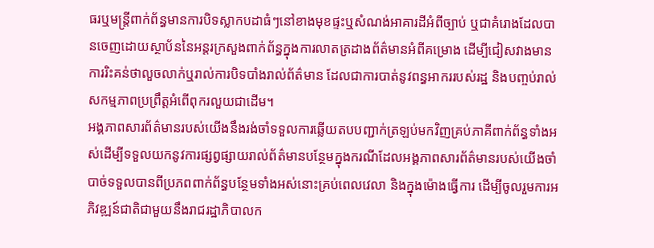ធរឬមន្ត្រីពាក់ព័ន្ធមានការបិទស្លាកបដាធំៗនៅខាងមុខផ្ទះឬសំណង់អាគារដីអំពីច្បាប់ ឬជាគំរោងដែលបានចេញដោយស្ថាប័ននៃអន្តរក្រសួងពាក់ព័ន្ធក្នុងការលាតត្រដាងព័ត៌មានអំពីគម្រោង ដើម្បីជៀសវាងមានការរិះគន់ថាលួចលាក់ឬរាល់ការបិទបាំងរាល់ព័ត៌មាន ដែលជាការបាត់នូវពន្ធអាកររបស់រដ្ឋ និងបញ្ចប់រាល់សកម្មភាពប្រព្រឹត្តអំពើពុករលួយជាដើម។
អង្គភាពសារព័ត៌មានរបស់យើងនឹងរង់ចាំទទួលការឆ្លើយតបបញ្ជាក់ត្រឡប់មកវិញគ្រប់ភាគីពាក់ព័ន្ធទាំងអស់ដើម្បីទទួលយកនូវការផ្សព្វផ្សាយរាល់ព័ត៌មានបន្ថែមក្នុងករណីដែលអង្គភាពសារព័ត៌មានរបស់យើងចាំបាច់ទទួលបានពីប្រភពពាក់ព័ន្ធបន្ថែមទាំងអស់នោះគ្រប់ពេលវេលា និងក្នុងម៉ោងធ្វើការ ដើម្បីចូលរួមការអភិវឌ្ឍន៍ជាតិជាមួយនឹងរាជរដ្ឋាភិបាលក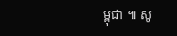ម្ពុជា ៕ សូ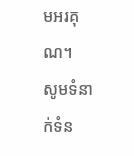មអរគុណ។
សូមទំនាក់ទំន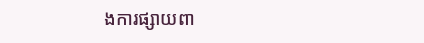ងការផ្សាយពា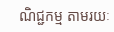ណិជ្ជកម្ម តាមរយៈ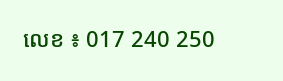លេខ ៖ 017 240 250